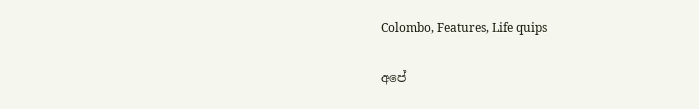Colombo, Features, Life quips

අපේ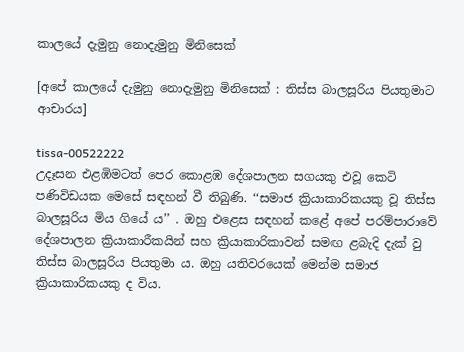කාලයේ දැමුනු නොදැමුනු මිනිසෙක්

[අපේ කාලයේ දැමුනු නොදැමුනු මිනිසෙක් : තිස්ස බාලසූරිය පියතුමාට ආචාරය]

tissa-00522222
උදෑසන එළඹිමටත් පෙර කොළඹ දේශපාලන සගයකු එවූ කෙටි පණිවිඩයක මෙසේ සඳහන් වී තිබුණි. ‘‘සමාජ ක්‍රියාකාරිකයකු වූ තිස්ස බාලසූරිය මිය ගියේ ය’’ . ඔහු එළෙස සඳහන් කළේ අපේ පරම්පාරාවේ දේශපාලන ක්‍රියාකාරීකයින් සහ ක්‍රියාකාරිකාවන් සමඟ ළබැදි දැක් වු තිස්ස බාලසූරිය පියතුමා ය. ඔහු යතිවරයෙක් මෙන්ම සමාජ ක්‍රියාකාරිකයකු ද විය.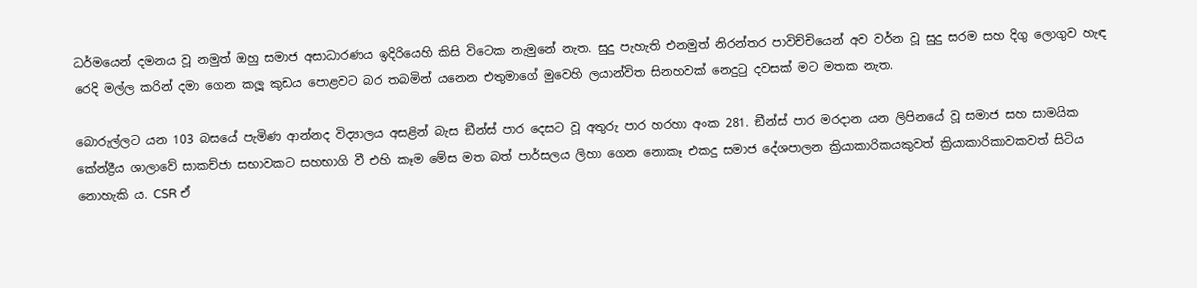ධර්මයෙන් දමනය වූ නමුත් ඔහු සමාජ අසාධාරණය ඉදිරියෙහි කිසි විටෙක නැමුනේ නැත. සුදු පැහැති එනමුත් නිරන්තර පාවිච්චියෙන් අව වර්න වූ සුදු සරම සහ දිගු ලොගුව හැඳ රෙදි මල්ල කරින් දමා ගෙන කලූ කුඩය පොළවට බර තබමින් යනෙන එතුමාගේ මුවෙහි ලයාන්විත සිනහවක් නෙදුටු දවසක් මට මතක නැත.

බොරුල්ලට යන 103 බසයේ පැමිණ ආන්නද විද්‍යාලය අසළින් බැස ඞීන්ස් පාර දෙසට වූ අතුරු පාර හරහා අංක 281. ඞීන්ස් පාර මරදාන යන ලිපිනයේ වූ සමාජ සහ සාමයික කේන්ද්‍රීය ශාලාවේ සාකච්ජා සභාවකට සහභාගි වී එහි කෑම මේස මත බත් පාර්සලය ලිහා ගෙන නොකෑ එකදු සමාජ දේශපාලන ක්‍රියාකාරිකයකුවත් ක්‍රියාකාරිකාවකවත් සිටිය නොහැකි ය. CSR ඒ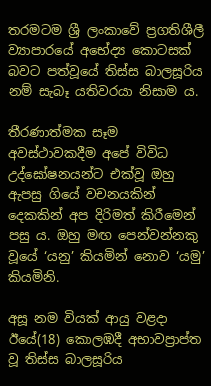තරමටම ශ්‍රී ලංකාවේ ප්‍රගතිශීලී ව්‍යාපාරයේ අභේද්‍ය කොටසක් බවට පත්වූයේ තිස්ස බාලසූරිය නම් සැබෑ යතිවරයා නිසාම ය.

තීරණාත්මක සෑම අවස්ථාවකදීම අපේ විවිධ උද්ඝෝෂනයන්ට එක්වූ ඔහු ඇපසු ගියේ වචනයකින් දෙකකින් අප දිරිමත් කිරීමෙන් පසු ය. ඔහු මඟ පෙන්වන්නකු වූයේ ‘යනු’ කියමින් නොව ‘යමු’ කියමිනි.

අසූ නම වියක් ආයු වළදා ඊයේ(18) කොලඹදී අභාවප්‍රාප්ත වූ තිස්ස බාලසූරිය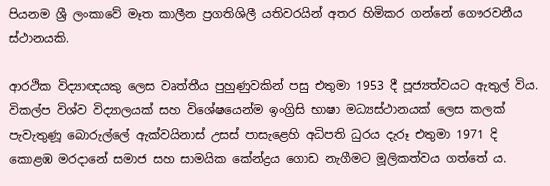පියනම ශ්‍රී ලංකාවේ මෑත කාලීන ප්‍රගතිශිලී යතිවරයින් අතර හිමිකර ගන්නේ ගෞරවනීය ස්ථානයකි.

ආරථික විද්‍යාඥයකු ලෙස වෘත්තීය පුහුණුවකින් පසු එතුමා 1953 දී පූජ්‍යත්වයට ඇතුල් විය. විකල්ප විශ්ව විද්‍යාලයක් සහ විශේෂයෙන්ම ඉංග්‍රිසි භාෂා මධ්‍යස්ථානයක් ලෙස කලක් පැවැතුණූ බොරුල්ලේ ඇක්වයිනාස් උසස් පාසැළෙහි අධිපති ධුරය දැරූ එතුමා 1971 දි කොළඹ මරදානේ සමාජ සහ සාමයික කේන්ද්‍රය ගොඩ නැගීමට මූලිකත්වය ගත්තේ ය.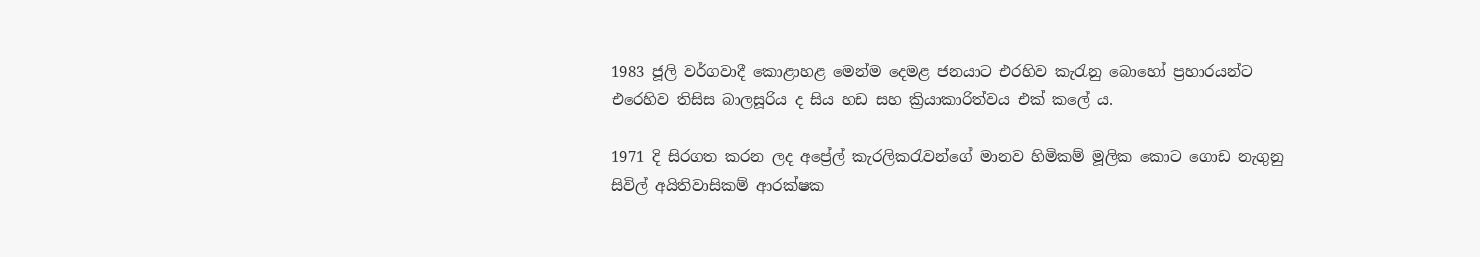1983 ජූලි වර්ගවාදී කොළාහළ මෙන්ම දෙමළ ජනයාට එරහිව කැරැනු බොහෝ ප්‍රහාරයන්ට එරෙහිව තිසිස බාලසූරිය ද සිය හඩ සහ ක්‍රියාකාරිත්වය එක් කලේ ය.

1971 දි සිරගත කරන ලද අප්‍රේල් කැරලිකරැවන්ගේ මානව හිමිකම් මූලික කොට ගොඩ නැගුනු සිවිල් අයිතිවාසිකම් ආරක්ෂක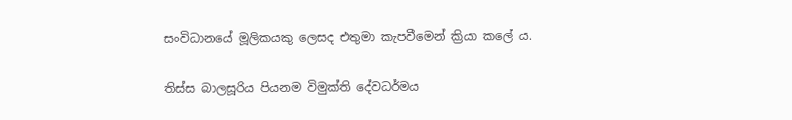සංවිධානයේ මූලිකයකු ලෙසද එතුමා කැපවීමෙන් ක්‍රියා කලේ ය.

තිස්ස බාලසූරිය පියනම විමුක්ති දේවධර්මය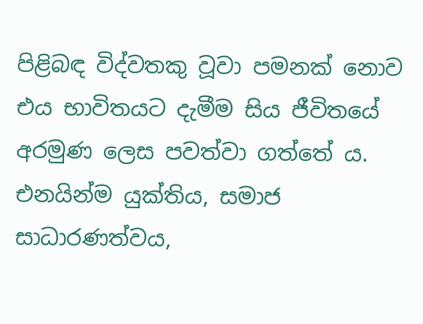පිළිබඳ විද්වතකු වූවා පමනක් නොව එය භාවිතයට දැමීම සිය ජීවිතයේ අරමුණ ලෙස පවත්වා ගත්තේ ය. එනයින්ම යුක්තිය, සමාජ සාධාරණත්වය,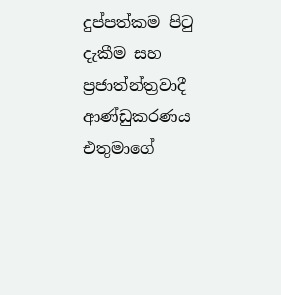දුප්පත්කම පිටු දැකීම සහ ප්‍රජාත්න්ත්‍රවාදී ආණ්ඩුකරණය එතුමාගේ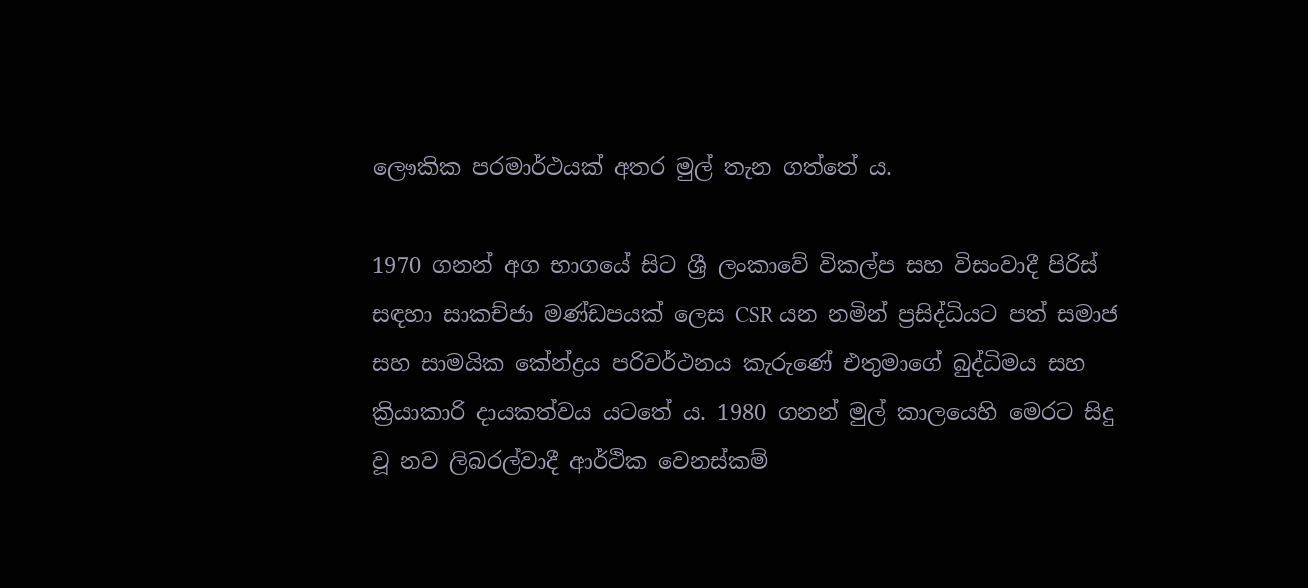ලෞකික පරමාර්ථයක් අතර මුල් තැන ගත්තේ ය.

1970 ගනන් අග භාගයේ සිට ශ්‍රී ලංකාවේ විකල්ප සහ විසංවාදී පිරිස් සඳහා සාකච්ජා මණ්ඩපයක් ලෙස CSR යන නමින් ප්‍රසිද්ධියට පත් සමාජ සහ සාමයික කේන්ද්‍රය පරිවර්ථනය කැරුණේ එතුමාගේ බුද්ධිමය සහ ක්‍රියාකාරි දායකත්වය යටතේ ය. 1980 ගනන් මුල් කාලයෙහි මෙරට සිදු වූ නව ලිබරල්වාදී ආර්ථික වෙනස්කම්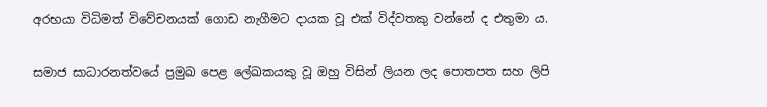අරභයා විධිමත් විවේචනයක් ගොඩ නැගීමට දායක වූ එක් විද්වතකු වන්නේ ද එතුමා ය.

සමාජ සාධාරනත්වයේ ප්‍රමුඛ පෙළ ලේඛකයකු වූ ඔහු විසින් ලියන ලද පොතපත සහ ලිපි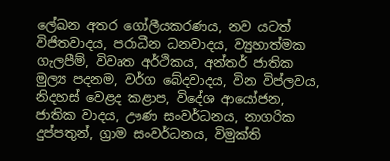ලේඛන අතර ගෝලීයකරණය, නව යටත් විජිතවාදය, පරාධීන ධනවාදය, ව්‍යුහාත්මක ගැලපීම්, විවෘත අර්ථිකය, අන්තර් ජාතික මුල්‍ය පදනම, වර්ග බේදවාදය, වින විප්ලවය, නිදහස් වෙළද කළාප, විදේශ ආයෝජන, ජාතික වාදය, ඌණ සංවර්ධනය, නාගරික දුප්පතුන්, ග්‍රාම සංවර්ධනය, විමුක්ති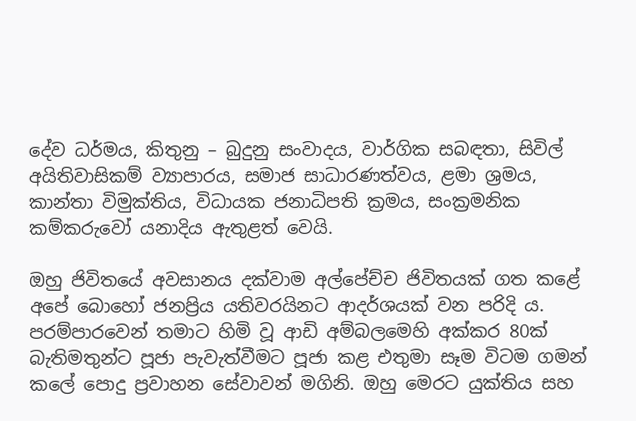දේව ධර්මය, කිතුනු – බුදුනු සංවාදය, වාර්ගික සබඳතා, සිවිල් අයිතිවාසිකම් ව්‍යාපාරය, සමාජ සාධාරණත්වය, ළමා ශ්‍රමය, කාන්තා විමුක්තිය, විධායක ජනාධිපති ක්‍රමය, සංක්‍රමනික කම්කරුවෝ යනාදිය ඇතුළත් වෙයි.

ඔහු ජිවිතයේ අවසානය දක්වාම අල්පේච්ච ජිවිතයක් ගත කළේ අපේ බොහෝ ජනප්‍රිය යතිවරයිනට ආදර්ශයක් වන පරිදි ය. පරම්පාරවෙන් තමාට හිමි වූ ආඩි අම්බලමෙහි අක්කර 80ක් බැතිමතුන්ට පූජා පැවැත්වීමට පූජා කළ එතුමා සෑම විටම ගමන් කලේ පොදු ප්‍රවාහන සේවාවන් මගිනි. ඔහු මෙරට යුක්තිය සහ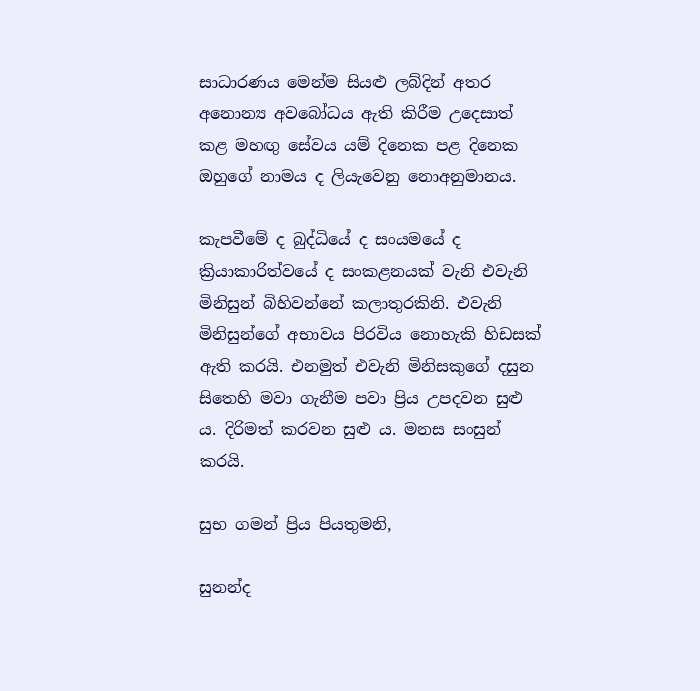සාධාරණය මෙන්ම සියළු ලබ්දින් අතර අනොන්‍ය අවබෝධය ඇති කිරීම උදෙසාත් කළ මහඟු සේවය යම් දිනෙක පළ දිනෙක ඔහුගේ නාමය ද ලියැවෙනු නොඅනුමානය.

කැපවීමේ ද බුද්ධියේ ද සංයමයේ ද ක්‍රියාකාරිත්වයේ ද සංකළනයක් වැනි එවැනි මිනිසුන් බිහිවන්නේ කලාතුරකිනි. එවැනි මිනිසුන්ගේ අභාවය පිරවිය නොහැකි හිඩසක් ඇති කරයි. එනමුත් එවැනි මිනිසකුගේ දසුන සිතෙහි මවා ගැනීම පවා ප්‍රිය උපදවන සුළු ය. දිරිමත් කරවන සුළු ය. මනස සංසුන් කරයි.

සුභ ගමන් ප්‍රිය පියතුමනි,

සුනන්ද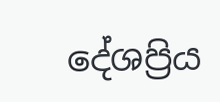දේශප්‍රිය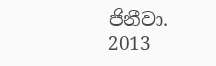ජිනීවා.
2013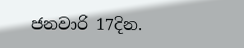ජනවාරි 17දින.